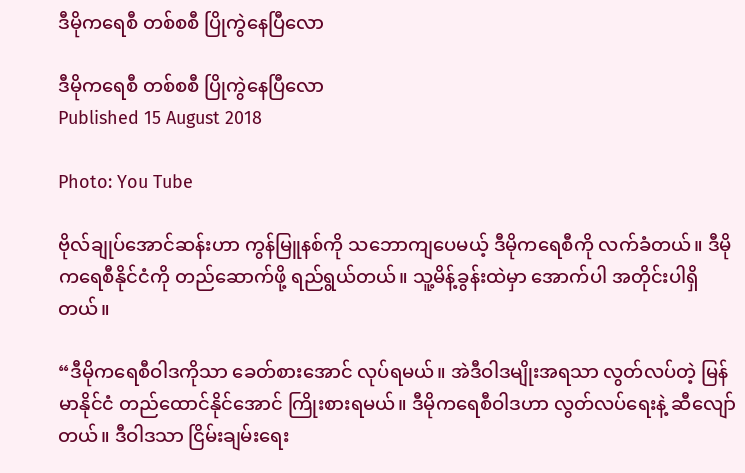ဒီမိုကရေစီ တစ်စစီ ပြိုကွဲနေပြီလော

ဒီမိုကရေစီ တစ်စစီ ပြိုကွဲနေပြီလော
Published 15 August 2018

Photo: You Tube

ဗိုလ်ချုပ်အောင်ဆန်းဟာ ကွန်မြူနစ်ကို သဘောကျပေမယ့် ဒီမိုကရေစီကို လက်ခံတယ်။ ဒီမိုကရေစီနိုင်ငံကို တည်ဆောက်ဖို့ ရည်ရွယ်တယ်။ သူ့မိန့်ခွန်းထဲမှာ အောက်ပါ အတိုင်းပါရှိတယ်။

“ဒီမိုကရေစီဝါဒကိုသာ ခေတ်စားအောင် လုပ်ရမယ်။ အဲဒီဝါဒမျိုးအရသာ လွတ်လပ်တဲ့ မြန်မာနိုင်ငံ တည်ထောင်နိုင်အောင် ကြိုးစားရမယ်။ ဒီမိုကရေစီဝါဒဟာ လွတ်လပ်ရေးနဲ့ ဆီလျော်တယ်။ ဒီဝါဒသာ ငြိမ်းချမ်းရေး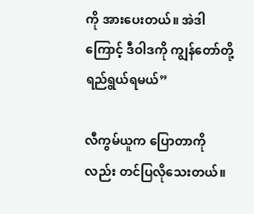ကို အားပေးတယ်။ အဲဒါကြောင့် ဒီဝါဒကို ကျွန်တော်တို့ ရည်ရွယ်ရမယ်”

လီကွမ်ယူက ပြောတာကိုလည်း တင်ပြလိုသေးတယ်။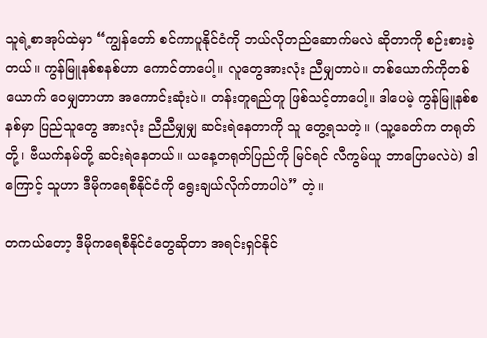သူရဲ့စာအုပ်ထဲမှာ “ကျွန်တော် စင်ကာပူနိုင်ငံကို ဘယ်လိုတည်ဆောက်မလဲ ဆိုတာကို စဉ်းစားခဲ့တယ်။ ကွန်မြူနစ်စနစ်ဟာ ကောင်တာပေါ့။ လူတွေအားလုံး ညီမျှတာပဲ။ တစ်ယောက်ကိုတစ်ယောက် ဝေမျှတာဟာ အကောင်းဆုံးပဲ။ တန်းတူရည်တူ ဖြစ်သင့်တာပေါ့။ ဒါပေမဲ့ ကွန်မြူနစ်စနစ်မှာ ပြည်သူတွေ အားလုံး ညီညီမျှမျှ ဆင်းရဲနေတာကို သူ တွေ့ရသတဲ့။ (သူ့ခေတ်က တရုတ်တို့၊ ဗီယက်နမ်တို့ ဆင်းရဲနေတယ်။ ယနေ့တရုတ်ပြည်ကို မြင်ရင် လီကွမ်ယူ ဘာပြောမလဲပဲ) ဒါကြောင့် သူဟာ ဒီမိုကရေစီနိုင်ငံကို ရွေးချယ်လိုက်တာပါပဲ” တဲ့။

တကယ်တော့ ဒီမိုကရေစီနိုင်ငံတွေဆိုတာ အရင်းရှင်နိုင်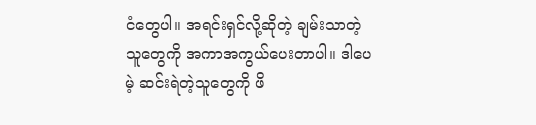ငံတွေပါ။ အရင်းရှင်လို့ဆိုတဲ့ ချမ်းသာတဲ့သူတွေကို အကာအကွယ်ပေးတာပါ။ ဒါပေမဲ့ ဆင်းရဲတဲ့သူတွေကို ဖိ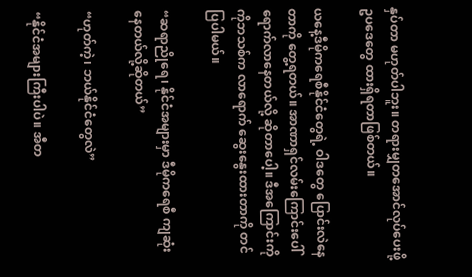နှပ်တာ မဟုတ်ပါဘူး။ တရားမျှတအောင်လုပ်ပေးဖို့ ဥပဒေတွေ ထားရှိရတာဖြစ်တယ်။

ယနေ့ဒီမိုကရေစီနိုင်ငံတွေရဲ့ ဝါဒတွေ ပြောင်းလဲနေတာကို တွေ့ရတယ်။ အာဏာရှင်လမ်းကြောင်းပေါ် ရောက်လာနေတယ်လို့ ဆိုတာပေါ့။ ဒီအကြောင်းကို ကိုဘသစ်က လာရောက် ဆွေးနွေးထားတာကို တင်ပြပါမယ်။

“ဆရာညိုရေ၊ နိုင်ငံအများမှာ ဒီမိုကရေစီ ကျဆုံးနေတယ်လို့ဆိုတယ်”

“ဟုတ်ကဲ့၊ ဘယ်နိုင်ငံတွေလဲ”

“နိုင်ငံအများကြီးပါပဲ။ အီတ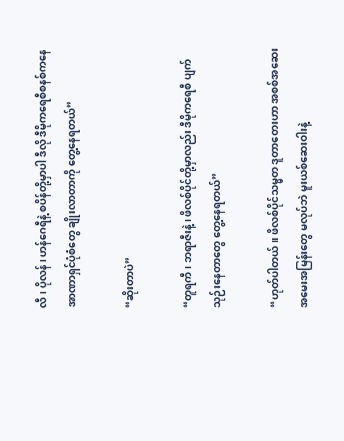လီ၊ ပိုလန်၊ ဟန်ဂေရီနဲ့ စပိန်တို့မှာပါ ဒီလို ဒီမိုကရေစီစနစ်ကနေ အာဏာရှင်ပုံစံတွေ ချိုးလာတာကို တွေ့နေရတယ်”

“ဆိုးတာပဲ”

“တူရကီ၊ ဘရာဇီးနဲ့၊ ဖိလစ်ပိုင်တို့မှာလည်း ဒီမိုကရေစီ ပျက်သုဉ်းနေတာတွေ တွေ့နေရတယ်”

“ဟုတ်ပါတယ်။ ဖိလစ်ပိုင်သမ္မတ ဒူတာတေးဟာ အစစ်အဆေး အမေးအမြန်းတွေ မလုပ်ဘဲ မူးယစ်ဆေးဝါးနဲ့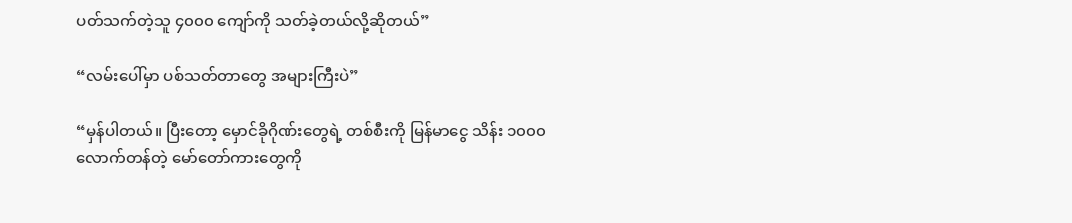ပတ်သက်တဲ့သူ ၄၀၀၀ ကျော်ကို သတ်ခဲ့တယ်လို့ဆိုတယ်”

“လမ်းပေါ်မှာ ပစ်သတ်တာတွေ အများကြီးပဲ”

“မှန်ပါတယ်။ ပြီးတော့ မှောင်ခိုဂိုဏ်းတွေရဲ့ တစ်စီးကို မြန်မာငွေ သိန်း ၁၀၀၀ လောက်တန်တဲ့ မော်တော်ကားတွေကို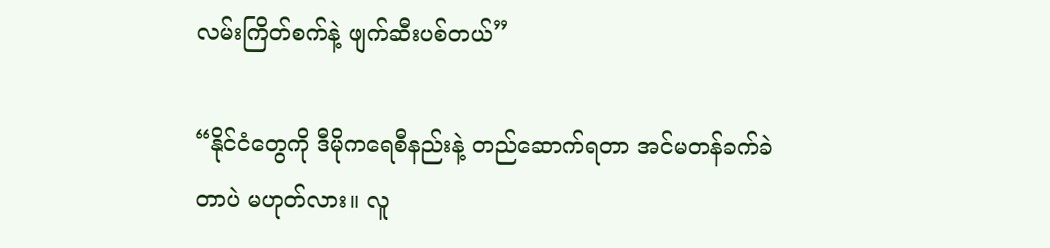လမ်းကြိတ်စက်နဲ့ ဖျက်ဆီးပစ်တယ်”

“နိုင်ငံတွေကို ဒီမိုကရေစီနည်းနဲ့ တည်ဆောက်ရတာ အင်မတန်ခက်ခဲတာပဲ မဟုတ်လား။ လူ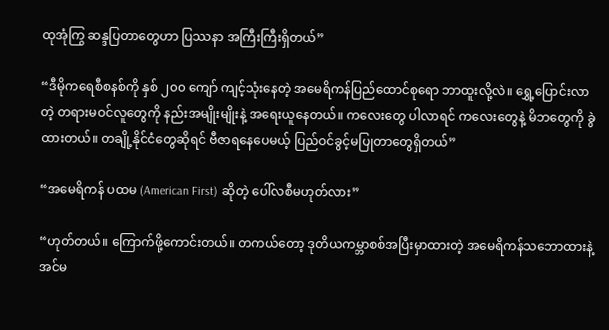ထုအုံကြွ ဆန္ဒပြတာတွေဟာ ပြဿနာ အကြီးကြီးရှိတယ်”

“ဒီမိုကရေစီစနစ်ကို နှစ် ၂၀၀ ကျော် ကျင့်သုံးနေတဲ့ အမေရိကန်ပြည်ထောင်စုရော ဘာထူးလို့လဲ။ ရွှေ့ပြောင်းလာတဲ့ တရားမဝင်လူတွေကို နည်းအမျိုးမျိုးနဲ့ အရေးယူနေတယ်။ ကလေးတွေ ပါလာရင် ကလေးတွေနဲ့ မိဘတွေကို ခွဲထားတယ်။ တချို့နိုင်ငံတွေဆိုရင် ဗီဇာရနေပေမယ့် ပြည်ဝင်ခွင့်မပြုတာတွေရှိတယ်”

“အမေရိကန် ပထမ (American First) ဆိုတဲ့ ပေါ်လစီမဟုတ်လား”

“ဟုတ်တယ်။ ကြောက်ဖို့ကောင်းတယ်။ တကယ်တော့ ဒုတိယကမ္ဘာစစ်အပြီးမှာထားတဲ့ အမေရိကန်သဘောထားနဲ့ အင်မ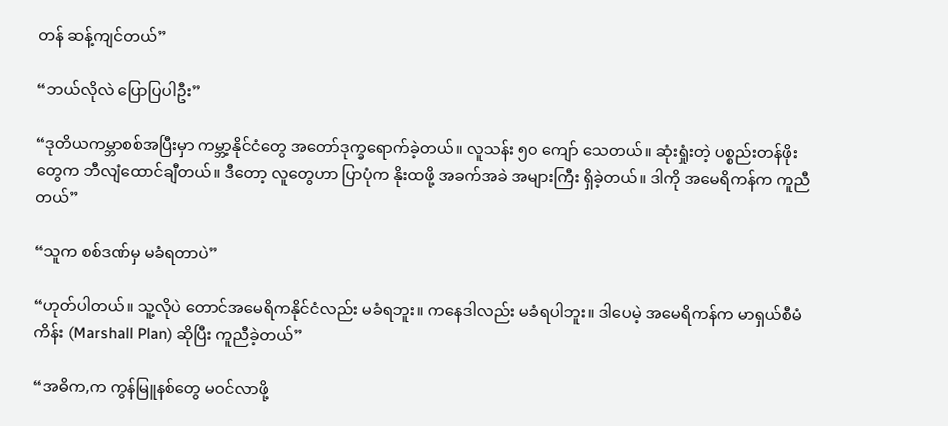တန် ဆန့်ကျင်တယ်”

“ဘယ်လိုလဲ ပြောပြပါဦး”

“ဒုတိယကမ္ဘာစစ်အပြီးမှာ ကမ္ဘာ့နိုင်ငံတွေ အတော်ဒုက္ခရောက်ခဲ့တယ်။ လူသန်း ၅၀ ကျော် သေတယ်။ ဆုံးရှုံးတဲ့ ပစ္စည်းတန်ဖိုးတွေက ဘီလျံထောင်ချီတယ်။ ဒီတော့ လူတွေဟာ ပြာပုံက နိုးထဖို့ အခက်အခဲ အများကြီး ရှိခဲ့တယ်။ ဒါကို အမေရိကန်က ကူညီတယ်”

“သူက စစ်ဒဏ်မှ မခံရတာပဲ”

“ဟုတ်ပါတယ်။ သူ့လိုပဲ တောင်အမေရိကနိုင်ငံလည်း မခံရဘူး။ ကနေဒါလည်း မခံရပါဘူး။ ဒါပေမဲ့ အမေရိကန်က မာရှယ်စီမံကိန်း (Marshall Plan) ဆိုပြီး ကူညီခဲ့တယ်”

“အဓိက,က ကွန်မြူနစ်တွေ မဝင်လာဖို့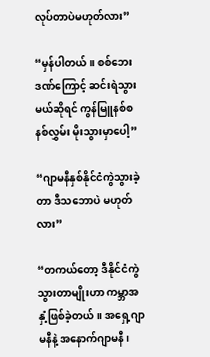လုပ်တာပဲမဟုတ်လား”

“မှန်ပါတယ်။ စစ်ဘေးဒဏ်ကြောင့် ဆင်းရဲသွားမယ်ဆိုရင် ကွန်မြူနစ်စနစ်လွှမ်း မိုးသွားမှာပေါ့”

“ဂျာမနီနှစ်နိုင်ငံကွဲသွားခဲ့တာ ဒီသဘောပဲ မဟုတ်လား”

“တကယ်တော့ ဒီနိုင်ငံကွဲသွားတာမျိုးဟာ ကမ္ဘာအနှံ့ဖြစ်ခဲ့တယ်။ အရှေ့ဂျာမနီနဲ့ အနောက်ဂျာမနီ၊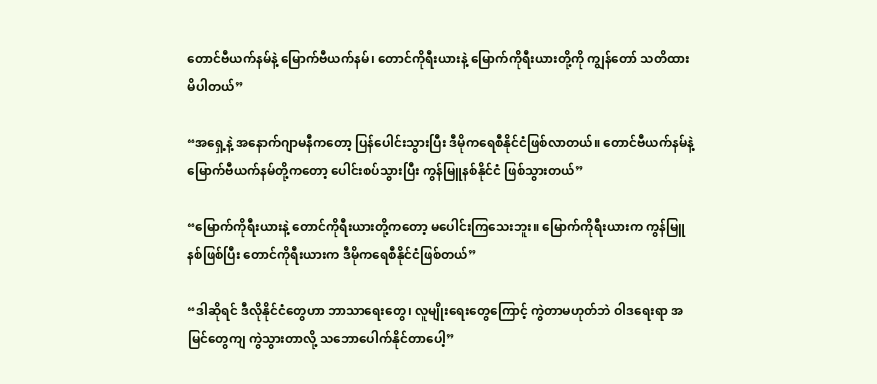တောင်ဗီယက်နမ်နဲ့ မြောက်ဗီယက်နမ်၊ တောင်ကိုရီးယားနဲ့ မြောက်ကိုရီးယားတို့ကို ကျွန်တော် သတိထားမိပါတယ်”

“အရှေ့နဲ့ အနောက်ဂျာမနီကတော့ ပြန်ပေါင်းသွားပြီး ဒီမိုကရေစီနိုင်ငံဖြစ်လာတယ်။ တောင်ဗီယက်နမ်နဲ့ မြောက်ဗီယက်နမ်တို့ကတော့ ပေါင်းစပ်သွားပြီး ကွန်မြူနစ်နိုင်ငံ ဖြစ်သွားတယ်”

“မြောက်ကိုရီးယားနဲ့ တောင်ကိုရီးယားတို့ကတော့ မပေါင်းကြသေးဘူး။ မြောက်ကိုရီးယားက ကွန်မြူနစ်ဖြစ်ပြီး တောင်ကိုရီးယားက ဒီမိုကရေစီနိုင်ငံဖြစ်တယ်”

“ဒါဆိုရင် ဒီလိုနိုင်ငံတွေဟာ ဘာသာရေးတွေ၊ လူမျိုးရေးတွေကြောင့် ကွဲတာမဟုတ်ဘဲ ဝါဒရေးရာ အမြင်တွေကျ ကွဲသွားတာလို့ သဘောပေါက်နိုင်တာပေါ့”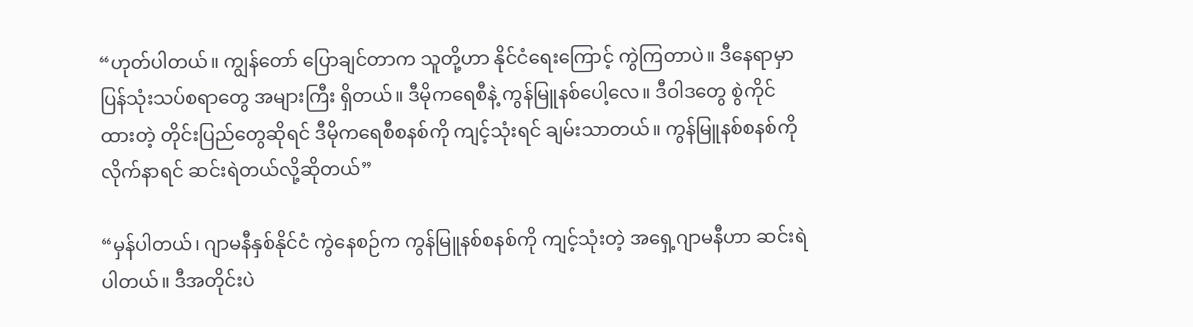“ဟုတ်ပါတယ်။ ကျွန်တော် ပြောချင်တာက သူတို့ဟာ နိုင်ငံရေးကြောင့် ကွဲကြတာပဲ။ ဒီနေရာမှာ ပြန်သုံးသပ်စရာတွေ အများကြီး ရှိတယ်။ ဒီမိုကရေစီနဲ့ ကွန်မြူနစ်ပေါ့လေ။ ဒီဝါဒတွေ စွဲကိုင်ထားတဲ့ တိုင်းပြည်တွေဆိုရင် ဒီမိုကရေစီစနစ်ကို ကျင့်သုံးရင် ချမ်းသာတယ်။ ကွန်မြူနစ်စနစ်ကို လိုက်နာရင် ဆင်းရဲတယ်လို့ဆိုတယ်”

“မှန်ပါတယ်၊ ဂျာမနီနှစ်နိုင်ငံ ကွဲနေစဉ်က ကွန်မြူနစ်စနစ်ကို ကျင့်သုံးတဲ့ အရှေ့ဂျာမနီဟာ ဆင်းရဲပါတယ်။ ဒီအတိုင်းပဲ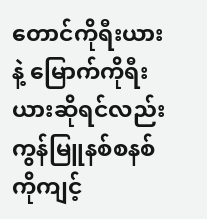တောင်ကိုရီးယားနဲ့ မြောက်ကိုရီးယားဆိုရင်လည်း ကွန်မြူနစ်စနစ်ကိုကျင့်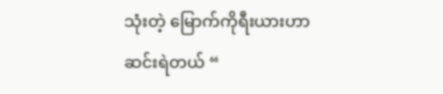သုံးတဲ့ မြောက်ကိုရီးယားဟာ ဆင်းရဲတယ် “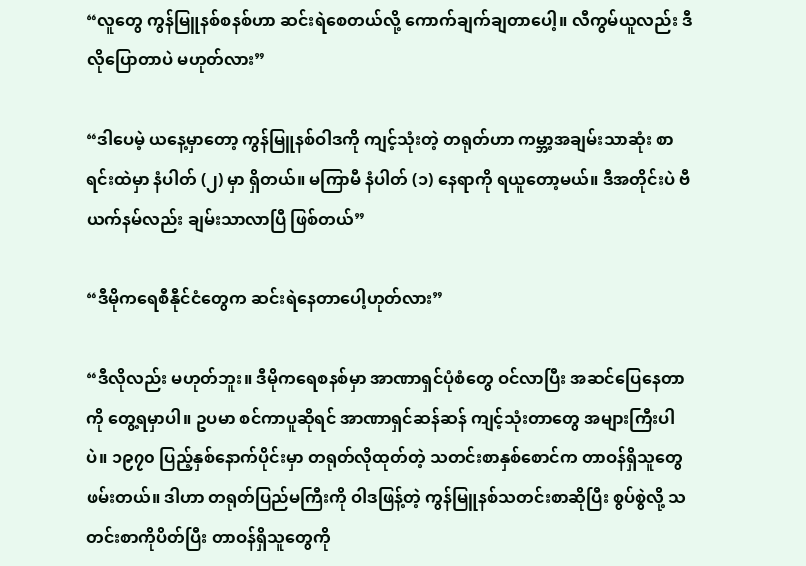“လူတွေ ကွန်မြူနစ်စနစ်ဟာ ဆင်းရဲစေတယ်လို့ ကောက်ချက်ချတာပေါ့။ လီကွမ်ယူလည်း ဒီလိုပြောတာပဲ မဟုတ်လား”

“ဒါပေမဲ့ ယနေ့မှာတော့ ကွန်မြူနစ်ဝါဒကို ကျင့်သုံးတဲ့ တရုတ်ဟာ ကမ္ဘာ့အချမ်းသာဆုံး စာရင်းထဲမှာ နံပါတ် (၂) မှာ ရှိတယ်။ မကြာမီ နံပါတ် (၁) နေရာကို ရယူတော့မယ်။ ဒီအတိုင်းပဲ ဗီယက်နမ်လည်း ချမ်းသာလာပြီ ဖြစ်တယ်”

“ဒီမိုကရေစီနီုင်ငံတွေက ဆင်းရဲနေတာပေါ့ဟုတ်လား”

“ဒီလိုလည်း မဟုတ်ဘူး။ ဒီမိုကရေစနစ်မှာ အာဏာရှင်ပုံစံတွေ ဝင်လာပြီး အဆင်ပြေနေတာကို တွေ့ရမှာပါ။ ဥပမာ စင်ကာပူဆိုရင် အာဏာရှင်ဆန်ဆန် ကျင့်သုံးတာတွေ အများကြီးပါပဲ။ ၁၉၇၀ ပြည့်နှစ်နောက်ပိုင်းမှာ တရုတ်လိုထုတ်တဲ့ သတင်းစာနှစ်စောင်က တာဝန်ရှိသူတွေ ဖမ်းတယ်။ ဒါဟာ တရုတ်ပြည်မကြီးကို ဝါဒဖြန့်တဲ့ ကွန်မြူနစ်သတင်းစာဆိုပြီး စွပ်စွဲလို့ သတင်းစာကိုပိတ်ပြီး တာဝန်ရှိသူတွေကို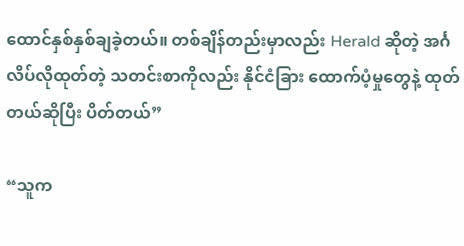ထောင်နှစ်နှစ်ချခဲ့တယ်။ တစ်ချိန်တည်းမှာလည်း Herald ဆိုတဲ့ အင်္ဂလိပ်လိုထုတ်တဲ့ သတင်းစာကိုလည်း နိုင်ငံခြား ထောက်ပံ့မှုတွေနဲ့ ထုတ်တယ်ဆိုပြီး ပိတ်တယ်”

“သူက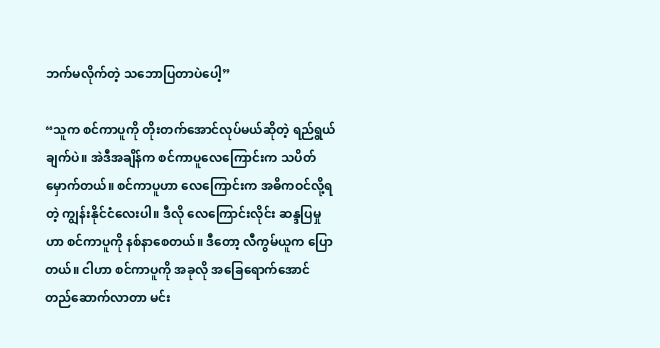ဘက်မလိုက်တဲ့ သဘောပြတာပဲပေါ့”

“သူက စင်ကာပူကို တိုးတက်အောင်လုပ်မယ်ဆိုတဲ့ ရည်ရွယ်ချက်ပဲ။ အဲဒီအချိန်က စင်ကာပူလေကြောင်းက သပိတ်မှောက်တယ်။ စင်ကာပူဟာ လေကြောင်းက အဓိကဝင်လို့ရတဲ့ ကျွန်းနိုင်ငံလေးပါ။ ဒီလို လေကြောင်းလိုင်း ဆန္ဒပြမှုဟာ စင်ကာပူကို နစ်နာစေတယ်။ ဒီတော့ လီကွမ်ယူက ပြောတယ်။ ငါဟာ စင်ကာပူကို အခုလို အခြေရောက်အောင် တည်ဆောက်လာတာ မင်း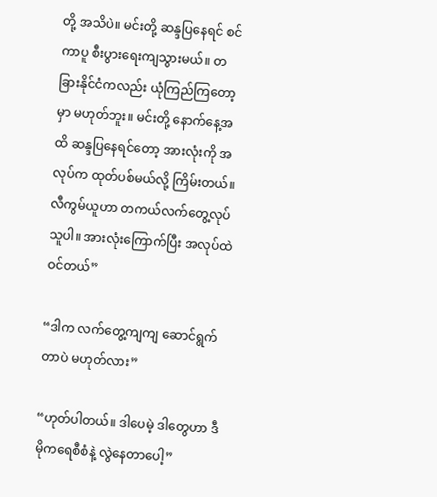တို့ အသိပဲ။ မင်းတို့ ဆန္ဒပြနေရင် စင်ကာပူ စီးပွားရေးကျသွားမယ်။ တခြားနိုင်ငံကလည်း ယုံကြည်ကြတော့မှာ မဟုတ်ဘူး။ မင်းတို့ နောက်နေ့အထိ ဆန္ဒပြနေရင်တော့ အားလုံးကို အလုပ်က ထုတ်ပစ်မယ်လို့ ကြိမ်းတယ်။ လီကွမ်ယူဟာ တကယ်လက်တွေ့လုပ်သူပါ။ အားလုံးကြောက်ပြီး အလုပ်ထဲ ဝင်တယ်”

“ဒါက လက်တွေ့ကျကျ ဆောင်ရွက်တာပဲ မဟုတ်လား”

“ဟုတ်ပါတယ်။ ဒါပေမဲ့ ဒါတွေဟာ ဒီမိုကရေစီစံနဲ့ လွဲနေတာပေါ့”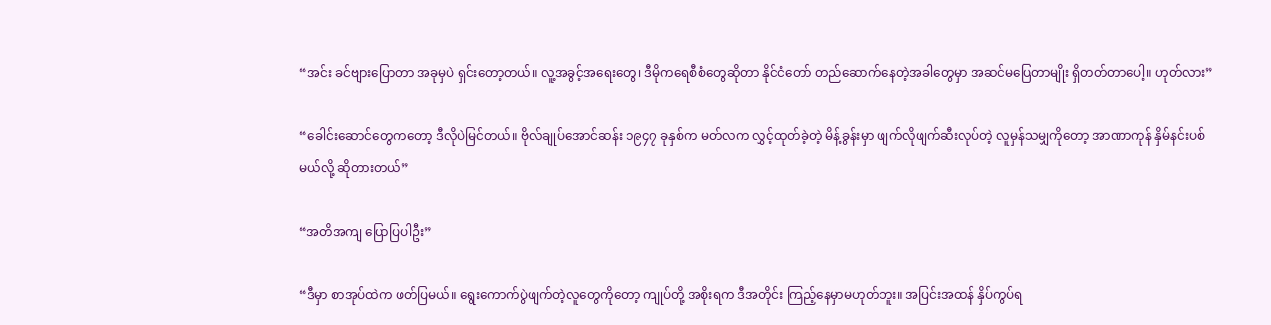“အင်း ခင်ဗျားပြောတာ အခုမှပဲ ရှင်းတော့တယ်။ လူ့အခွင့်အရေးတွေ၊ ဒီမိုကရေစီစံတွေဆိုတာ နိုင်ငံတော် တည်ဆောက်နေတဲ့အခါတွေမှာ အဆင်မပြေတာမျိုး ရှိတတ်တာပေါ့။ ဟုတ်လား”

“ခေါင်းဆောင်တွေကတော့ ဒီလိုပဲမြင်တယ်။ ဗိုလ်ချုပ်အောင်ဆန်း ၁၉၄၇ ခုနှစ်က မတ်လက လွှင့်ထုတ်ခဲ့တဲ့ မိန့်ခွန်းမှာ ဖျက်လိုဖျက်ဆီးလုပ်တဲ့ လူမှန်သမျှကိုတော့ အာဏာကုန် နှိမ်နင်းပစ်မယ်လို့ ဆိုတားတယ်”

“အတိအကျ ပြောပြပါဦး”

“ဒီမှာ စာအုပ်ထဲက ဖတ်ပြမယ်။ ရွေးကောက်ပွဲဖျက်တဲ့လူတွေကိုတော့ ကျုပ်တို့ အစိုးရက ဒီအတိုင်း ကြည့်နေမှာမဟုတ်ဘူး။ အပြင်းအထန် နှိပ်ကွပ်ရ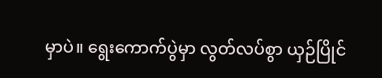မှာပဲ။ ရွေးကောက်ပွဲမှာ လွတ်လပ်စွာ ယှဉ်ပြိုင်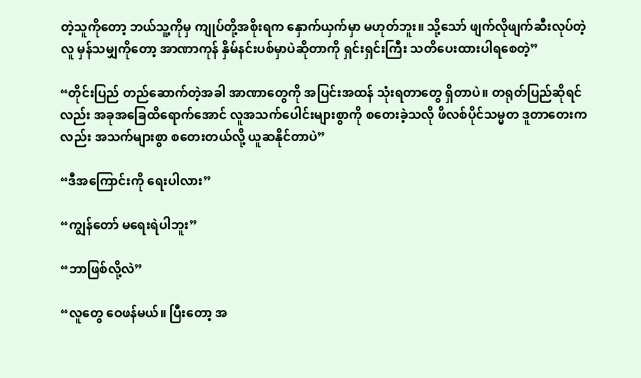တဲ့သူကိုတော့ ဘယ်သူ့ကိုမှ ကျုပ်တို့အစိုးရက နှောက်ယှက်မှာ မဟုတ်ဘူး။ သို့သော် ဖျက်လိုဖျက်ဆီးလုပ်တဲ့လူ မှန်သမျှကိုတော့ အာဏာကုန် နှိမ်နင်းပစ်မှာပဲဆိုတာကို ရှင်းရှင်းကြီး သတိပေးထားပါရစေတဲ့”

“တိုင်းပြည် တည်ဆောက်တဲ့အခါ အာဏာတွေကို အပြင်းအထန် သုံးရတာတွေ ရှိတာပဲ။ တရုတ်ပြည်ဆိုရင်လည်း အခုအခြေထိရောက်အောင် လူအသက်ပေါင်းများစွာကို စတေးခဲ့သလို ဖိလစ်ပိုင်သမ္မတ ဒူတာတေးကလည်း အသက်များစွာ စတေးတယ်လို့ ယူဆနိုင်တာပဲ”

“ဒီအကြောင်းကို ရေးပါလား”

“ကျွန်တော် မရေးရဲပါဘူး”

“ဘာဖြစ်လို့လဲ”

“လူတွေ ဝေဖန်မယ်။ ပြီးတော့ အ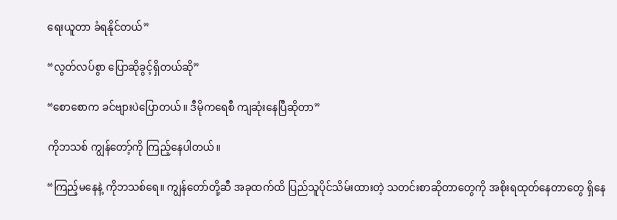ရေးယူတာ ခံရနိုင်တယ်”

“လွတ်လပ်စွာ ပြောဆိုခွင့်ရှိတယ်ဆို”

“စောစောက ခင်ဗျားပဲပြောတယ်။ ဒီမိုကရေစီ ကျဆုံးနေပြီဆိုတာ”

ကိုဘသစ် ကျွန်တော့်ကို ကြည့်နေပါတယ်။

“ကြည့်မနေနဲ့ ကိုဘသစ်ရေ။ ကျွန်တော်တို့ဆီ အခုထက်ထိ ပြည်သူပိုင်သိမ်းထားတဲ့ သတင်းစာဆိုတာတွေကို အစိုးရထုတ်နေတာတွေ ရှိနေ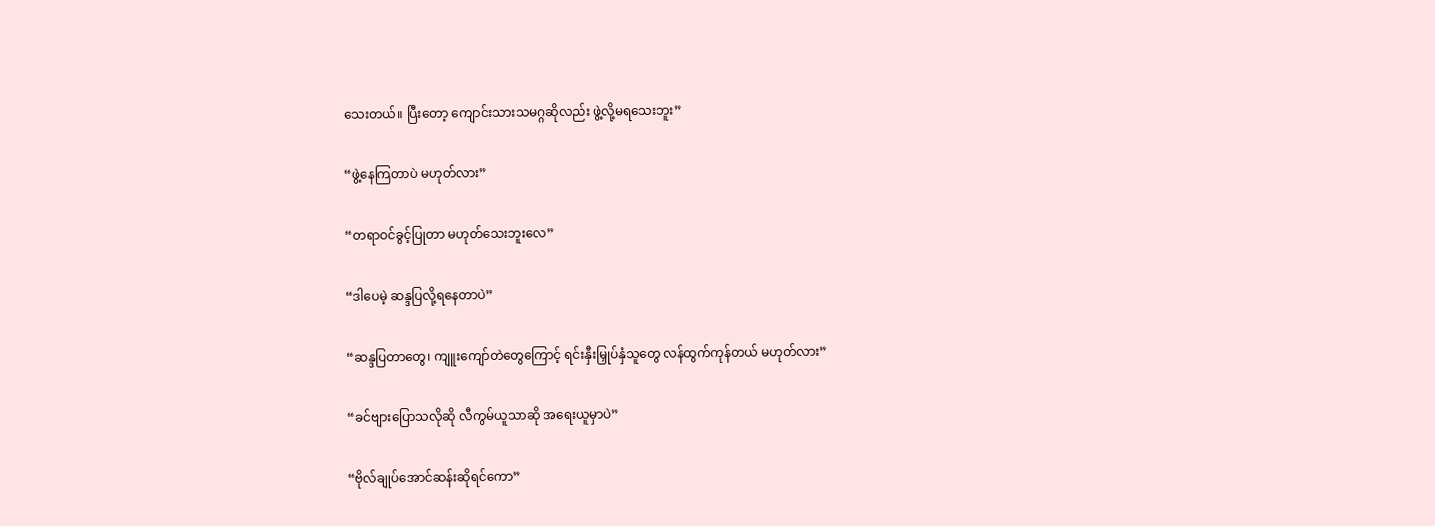သေးတယ်။ ပြီးတော့ ကျောင်းသားသမဂ္ဂဆိုလည်း ဖွဲ့လို့မရသေးဘူး”

“ဖွဲ့နေကြတာပဲ မဟုတ်လား”

“တရာဝင်ခွင့်ပြုတာ မဟုတ်သေးဘူးလေ”

“ဒါပေမဲ့ ဆန္ဒပြလို့ရနေတာပဲ”

“ဆန္ဒပြတာတွေ၊ ကျူးကျော်တဲတွေကြောင့် ရင်းနှီးမြှုပ်နှံသူတွေ လန်ထွက်ကုန်တယ် မဟုတ်လား”

“ခင်ဗျားပြောသလိုဆို လီကွမ်ယူသာဆို အရေးယူမှာပဲ”

“ဗိုလ်ချုပ်အောင်ဆန်းဆိုရင်ကော”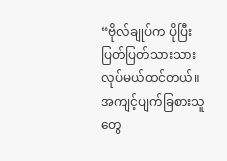“ဗိုလ်ချုပ်က ပိုပြီးပြတ်ပြတ်သားသား လုပ်မယ်ထင်တယ်။ အကျင့်ပျက်ခြစားသူတွေ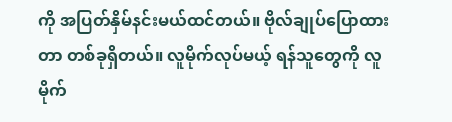ကို အပြတ်နှိမ်နင်းမယ်ထင်တယ်။ ဗိုလ်ချုပ်ပြောထားတာ တစ်ခုရှိတယ်။ လူမိုက်လုပ်မယ့် ရန်သူတွေကို လူမိုက်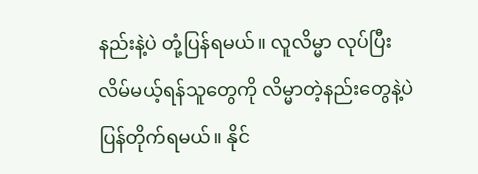နည်းနဲ့ပဲ တုံ့ပြန်ရမယ်။ လူလိမ္မာ လုပ်ပြီး လိမ်မယ့်ရန်သူတွေကို လိမ္မာတဲ့နည်းတွေနဲ့ပဲ ပြန်တိုက်ရမယ်။ နိုင်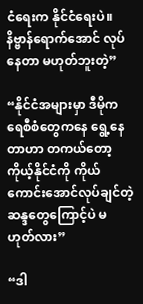ငံရေးက နိုင်ငံရေးပဲ။ နိဗ္ဗာန်ရောက်အောင် လုပ်နေတာ မဟုတ်ဘူးတဲ့”

“နိုင်ငံအများမှာ ဒီမိုကရေစီစံတွေကနေ ရွေ့နေတာဟာ တကယ်တော့ ကိုယ့်နိုင်ငံကို ကိုယ်ကောင်းအောင်လုပ်ချင်တဲ့ ဆန္ဒတွေကြောင့်ပဲ မဟုတ်လား”

“ဒါ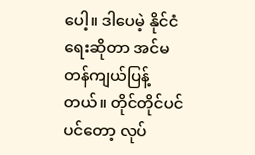ပေါ့။ ဒါပေမဲ့ နိုင်ငံရေးဆိုတာ အင်မတန်ကျယ်ပြန့်တယ်။ တိုင်တိုင်ပင်ပင်တော့ လုပ်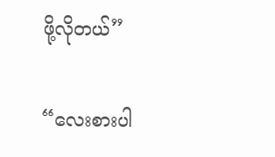ဖို့လိုတယ်”

“လေးစားပါ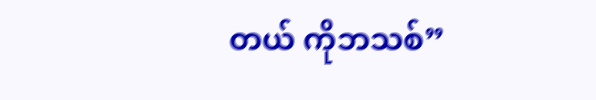တယ် ကိုဘသစ်”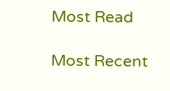Most Read

Most Recent